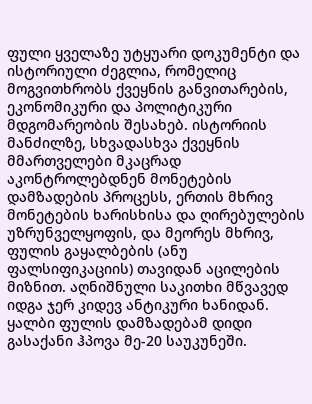ფული ყველაზე უტყუარი დოკუმენტი და ისტორიული ძეგლია, რომელიც მოგვითხრობს ქვეყნის განვითარების, ეკონომიკური და პოლიტიკური მდგომარეობის შესახებ. ისტორიის მანძილზე, სხვადასხვა ქვეყნის მმართველები მკაცრად აკონტროლებდნენ მონეტების დამზადების პროცესს, ერთის მხრივ მონეტების ხარისხისა და ღირებულების უზრუნველყოფის, და მეორეს მხრივ, ფულის გაყალბების (ანუ ფალსიფიკაციის) თავიდან აცილების მიზნით. აღნიშნული საკითხი მწვავედ იდგა ჯერ კიდევ ანტიკური ხანიდან. ყალბი ფულის დამზადებამ დიდი გასაქანი ჰპოვა მე-20 საუკუნეში.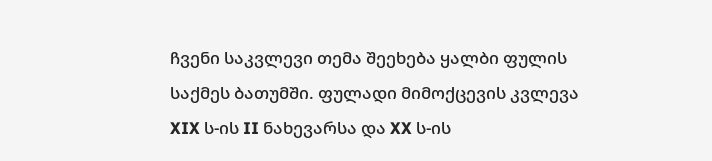ჩვენი საკვლევი თემა შეეხება ყალბი ფულის საქმეს ბათუმში. ფულადი მიმოქცევის კვლევა XIX ს-ის II ნახევარსა და XX ს-ის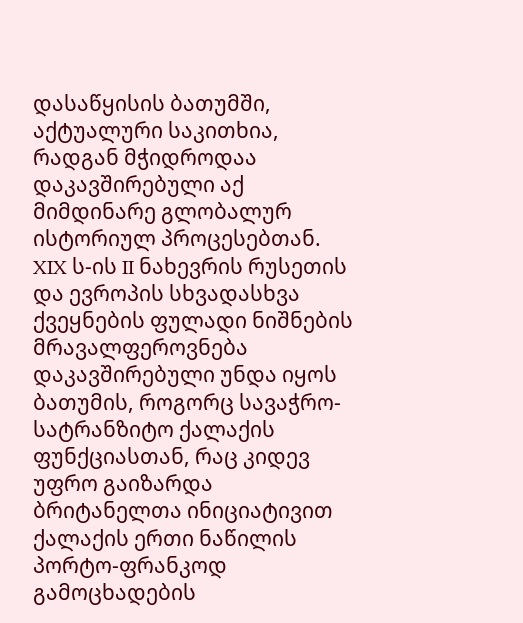დასაწყისის ბათუმში, აქტუალური საკითხია, რადგან მჭიდროდაა დაკავშირებული აქ მიმდინარე გლობალურ ისტორიულ პროცესებთან. XIX ს-ის II ნახევრის რუსეთის და ევროპის სხვადასხვა ქვეყნების ფულადი ნიშნების მრავალფეროვნება დაკავშირებული უნდა იყოს ბათუმის, როგორც სავაჭრო-სატრანზიტო ქალაქის ფუნქციასთან, რაც კიდევ უფრო გაიზარდა ბრიტანელთა ინიციატივით ქალაქის ერთი ნაწილის პორტო-ფრანკოდ გამოცხადების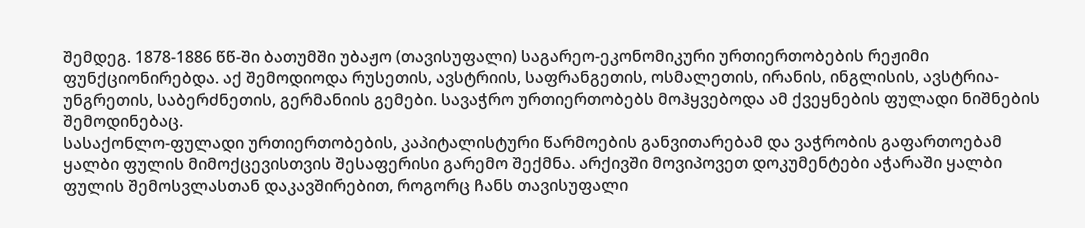შემდეგ. 1878-1886 წწ-ში ბათუმში უბაჟო (თავისუფალი) საგარეო-ეკონომიკური ურთიერთობების რეჟიმი ფუნქციონირებდა. აქ შემოდიოდა რუსეთის, ავსტრიის, საფრანგეთის, ოსმალეთის, ირანის, ინგლისის, ავსტრია-უნგრეთის, საბერძნეთის, გერმანიის გემები. სავაჭრო ურთიერთობებს მოჰყვებოდა ამ ქვეყნების ფულადი ნიშნების შემოდინებაც.
სასაქონლო-ფულადი ურთიერთობების, კაპიტალისტური წარმოების განვითარებამ და ვაჭრობის გაფართოებამ ყალბი ფულის მიმოქცევისთვის შესაფერისი გარემო შექმნა. არქივში მოვიპოვეთ დოკუმენტები აჭარაში ყალბი ფულის შემოსვლასთან დაკავშირებით, როგორც ჩანს თავისუფალი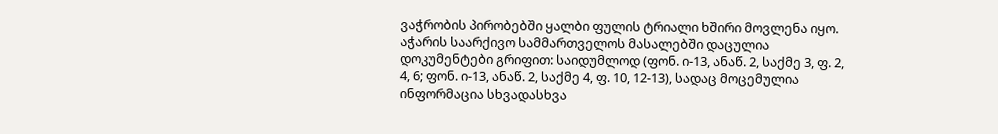ვაჭრობის პირობებში ყალბი ფულის ტრიალი ხშირი მოვლენა იყო.
აჭარის საარქივო სამმართველოს მასალებში დაცულია დოკუმენტები გრიფით: საიდუმლოდ (ფონ. ი-13, ანაწ. 2, საქმე 3, ფ. 2, 4, 6; ფონ. ი-13, ანაწ. 2, საქმე 4, ფ. 10, 12-13), სადაც მოცემულია ინფორმაცია სხვადასხვა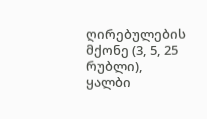ღირებულების მქონე (3, 5, 25 რუბლი), ყალბი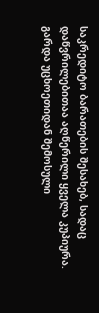საკრედიტო ბარათების შესახებ, სადაც დაწვრილებითაა აღწერილი ყველა კუპიურა. გარდა უცხოეთიდან შემოსული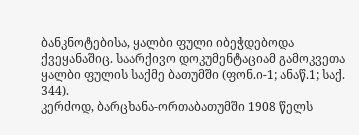ბანკნოტებისა, ყალბი ფული იბეჭდებოდა ქვეყანაშიც. საარქივო დოკუმენტაციამ გამოკვეთა ყალბი ფულის საქმე ბათუმში (ფონ.ი-1; ანაწ.1; საქ. 344).
კერძოდ, ბარცხანა-ორთაბათუმში 1908 წელს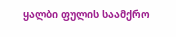ყალბი ფულის საამქრო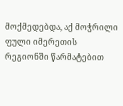მოქმედებდა, აქ მოჭრილი ფული იმერეთის რეგიონში წარმატებით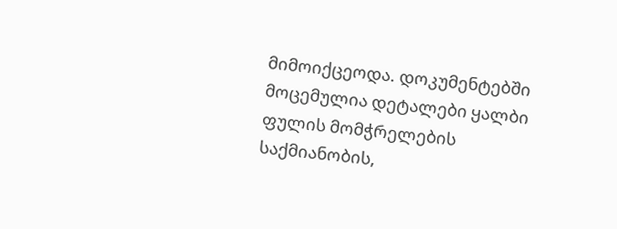მიმოიქცეოდა. დოკუმენტებში მოცემულია დეტალები ყალბი ფულის მომჭრელების საქმიანობის,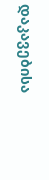დაკავებისა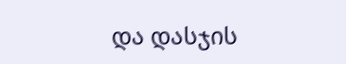და დასჯის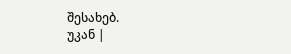შესახებ.
უკან |